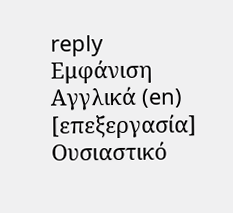reply
Εμφάνιση
Αγγλικά (en)
[επεξεργασία]
Ουσιαστικό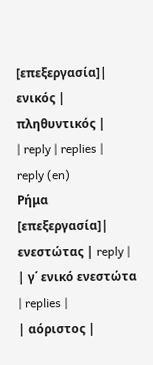[επεξεργασία]| ενικός | πληθυντικός |
| reply | replies |
reply (en)
Ρήμα
[επεξεργασία]| ενεστώτας | reply |
| γ΄ ενικό ενεστώτα | replies |
| αόριστος |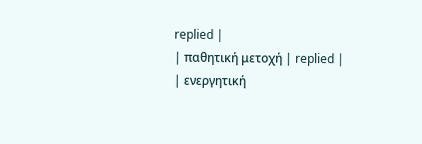replied |
| παθητική μετοχή | replied |
| ενεργητική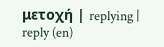μετοχή | replying |
reply (en)